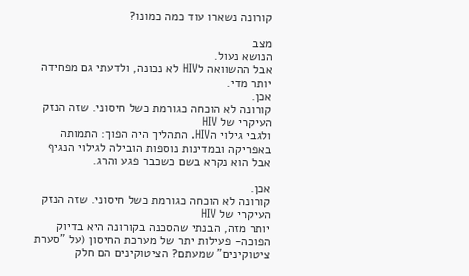קורונה נשארו עוד כמה כמונו?

מצב
הנושא נעול.
אבל ההשוואה לHIV לא נכונה, ולדעתי גם מפחידה יותר מדי.
אכן.
קורונה לא הוכחה כגורמת כשל חיסוני. שזה הנזק העיקרי של HIV
ולגבי גילוי הHIV. התהליך היה הפוך: התמותה באפריקה ובמדינות נוספות הובילה לגילוי הנגיף אבל הוא נקרא בשם כשכבר פגע והרג.

אכן.
קורונה לא הוכחה כגורמת כשל חיסוני. שזה הנזק העיקרי של HIV
יותר מזה, הבנתי שהסכנה בקורונה היא בדיוק הפוכה- פעילות יתר של מערכת החיסון (על "סערת ציטוקינים" שמעתם? הציטוקינים הם חלק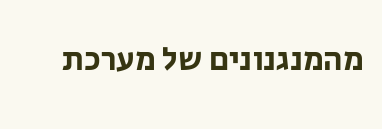מהמנגנונים של מערכת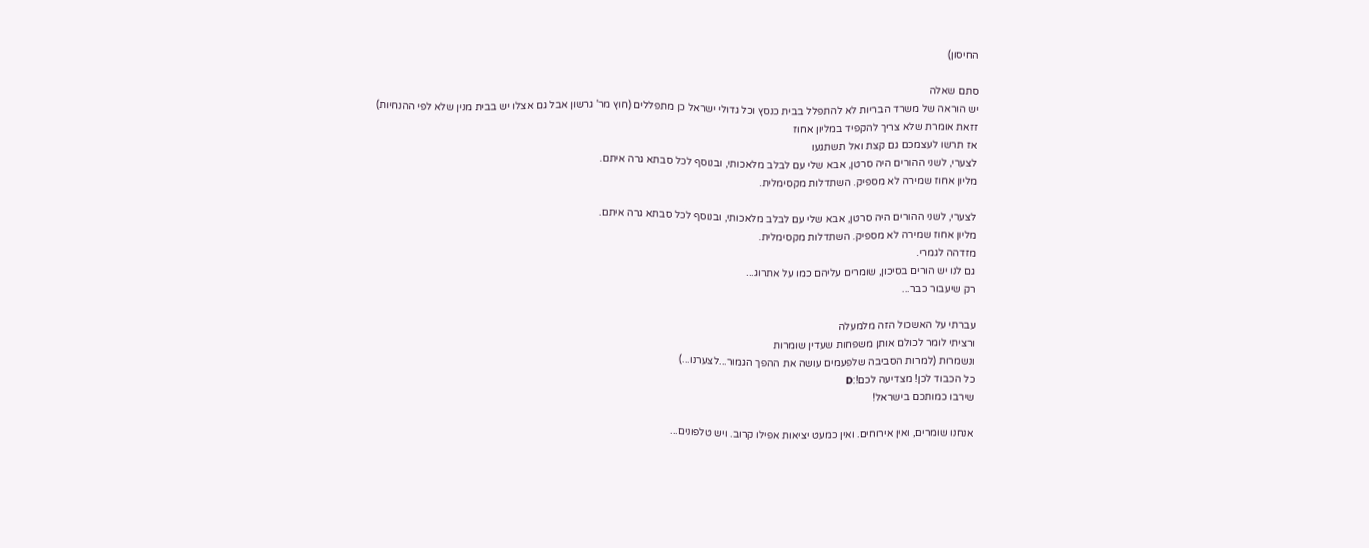החיסון)

סתם שאלה
יש הוראה של משרד הבריות לא להתפלל בבית כנסץ וכל גדולי ישראל כן מתפללים (חוץ מר' גרשון אבל גם אצלו יש בבית מנין שלא לפי ההנחיות)
זזאת אומרת שלא צריך להקפיד במליון אחוז
אז תרשו לעצמכם גם קצת ואל תשתגעו
לצערי, לשני ההורים היה סרטן, אבא שלי עם לבלב מלאכותי, ובנוסף לכל סבתא גרה איתם.
מליון אחוז שמירה לא מספיק. השתדלות מקסימלית.

לצערי, לשני ההורים היה סרטן, אבא שלי עם לבלב מלאכותי, ובנוסף לכל סבתא גרה איתם.
מליון אחוז שמירה לא מספיק. השתדלות מקסימלית.
מזדהה לגמרי.
גם לנו יש הורים בסיכון, שומרים עליהם כמו על אתרוג...
רק שיעבור כבר...

עברתי על האשכול הזה מלמעלה
ורציתי לומר לכולם אותן משפחות שעדין שומרות
ונשמרות (למרות הסביבה שלפעמים עושה את ההפך הגמור...לצערנו...)
כל הכבוד לכן! מצדיעה לכם!:D
שירבו כמותכם בישראל!

אנחנו שומרים, ואין אירוחים. ואין כמעט יציאות אפילו קרוב. ויש טלפונים...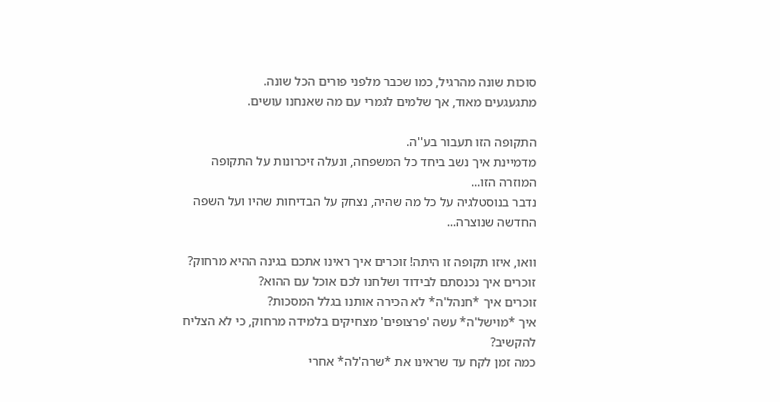סוכות שונה מהרגיל, כמו שכבר מלפני פורים הכל שונה.
מתגעגעים מאוד, אך שלמים לגמרי עם מה שאנחנו עושים.

התקופה הזו תעבור בע''ה.
מדמיינת איך נשב ביחד כל המשפחה, ונעלה זיכרונות על התקופה המוזרה הזו...
נדבר בנוסטלגיה על כל מה שהיה, נצחק על הבדיחות שהיו ועל השפה החדשה שנוצרה...

וואו, איזו תקופה זו היתה! זוכרים איך ראינו אתכם בגינה ההיא מרחוק?
זוכרים איך נכנסתם לבידוד ושלחנו לכם אוכל עם ההוא?
זוכרים איך *חנהל'ה* לא הכירה אותנו בגלל המסכות?
איך *מוישל'ה* עשה 'פרצופים' מצחיקים בלמידה מרחוק, כי לא הצליח להקשיב?
כמה זמן לקח עד שראינו את *שרה'לה* אחרי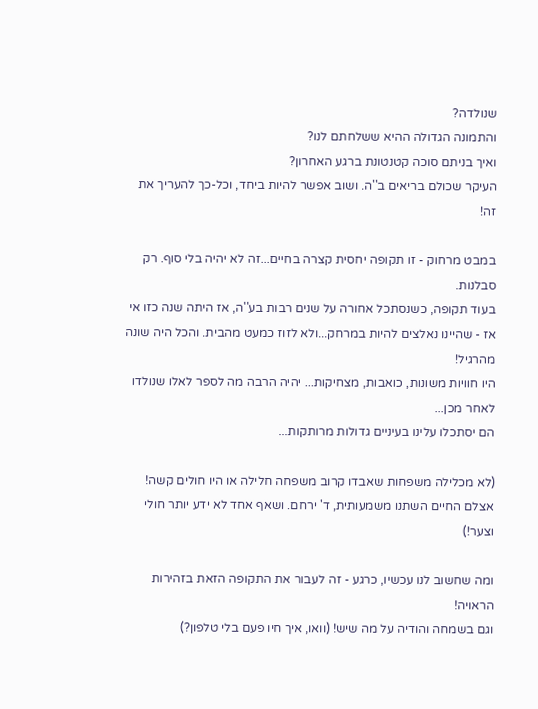שנולדה?
והתמונה הגדולה ההיא ששלחתם לנו?
ואיך בניתם סוכה קטנטונת ברגע האחרון?
העיקר שכולם בריאים ב''ה. ושוב אפשר להיות ביחד, וכל-כך להעריך את זה!

במבט מרחוק - זו תקופה יחסית קצרה בחיים...זה לא יהיה בלי סוף. רק סבלנות.
בעוד תקופה, כשנסתכל אחורה על שנים רבות בע''ה, אז היתה שנה כזו אי אז - שהיינו נאלצים להיות במרחק...ולא לזוז כמעט מהבית. והכל היה שונה מהרגיל!
היו חוויות משונות, כואבות, מצחיקות... יהיה הרבה מה לספר לאלו שנולדו לאחר מכן...
הם יסתכלו עלינו בעיניים גדולות מרותקות...

(לא מכלילה משפחות שאבדו קרוב משפחה חלילה או היו חולים קשה! אצלם החיים השתנו משמעותית, ד' ירחם. ושאף אחד לא ידע יותר חולי וצער!)

ומה שחשוב לנו עכשיו, כרגע - זה לעבור את התקופה הזאת בזהירות הראויה!
וגם בשמחה והודיה על מה שיש! (וואו, איך חיו פעם בלי טלפון?)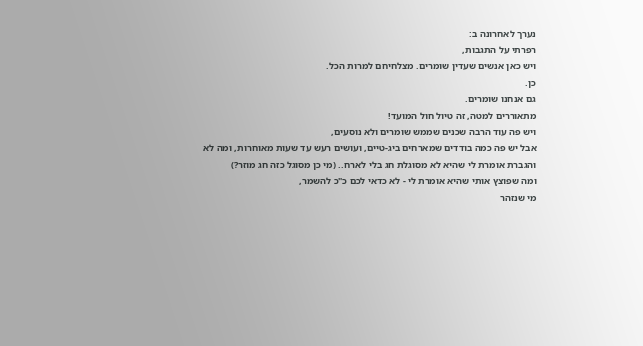נערך לאחרונה ב:
רפרתי על התגבות,
ויש כאן אנשים שעדין שומרים. מצלחיחם למרות הכל.
כן.
גם אנחנו שומרים.
מתאוררים למטה, זה טיול חול המועד!
ויש פה עוד הרבה שכנים שממש שומרים ולא נוסעים,
אבל יש פה כמה בודדים שמארחים ביג-טיים, ועושים רעש עד שעות מאוחרות, ומה לא
והגברת אומרת לי שהיא לא מסוגלת חג בלי לארח.. (מי כן מסוגל כזה חג מוזר?)
ומה שפוצץ אותי שהיא אומרת לי - לא כדאי לכם כ"כ להשמר,
מי שנזהר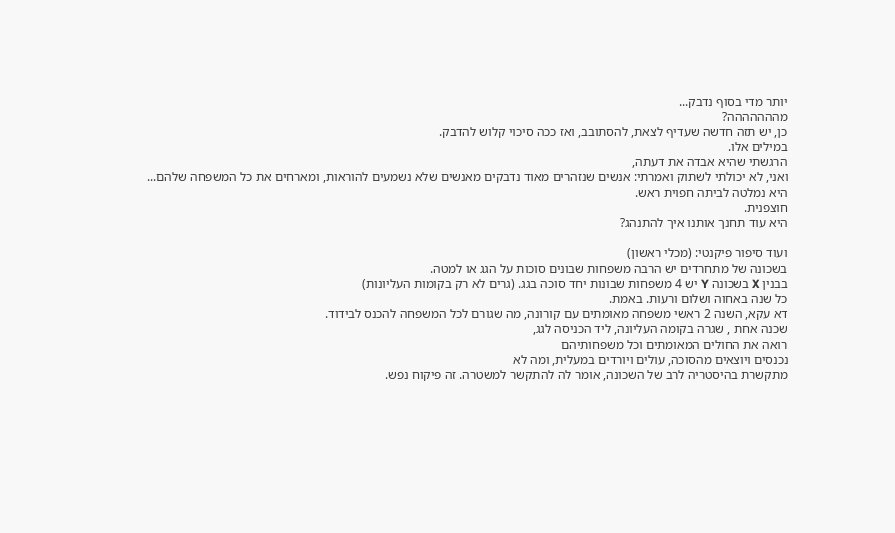יותר מדי בסוף נדבק...
מההההההה?
כן, יש תזה חדשה שעדיף לצאת, להסתובב, ואז ככה סיכוי קלוש להדבק.
במילים אלו.
הרגשתי שהיא אבדה את דעתה,
ואני, לא יכולתי לשתוק ואמרתי: אנשים שנזהרים מאוד נדבקים מאנשים שלא נשמעים להוראות, ומארחים את כל המשפחה שלהם...
היא נמלטה לביתה חפוית ראש.
חוצפנית.
היא עוד תחנך אותנו איך להתנהג?

ועוד סיפור פיקנטי: (מכלי ראשון)
בשכונה של מתחרדים יש הרבה משפחות שבונים סוכות על הגג או למטה.
בבנין X בשכונה Y יש 4 משפחות שבונות יחד סוכה בגג. (גרים לא רק בקומות העליונות)
כל שנה באחוה ושלום ורעות. באמת.
דא עקא, השנה 2 ראשי משפחה מאומתים עם קורונה, מה שגורם לכל המשפחה להכנס לבידוד.
שכנה אחת , שגרה בקומה העליונה, ליד הכניסה לגג,
רואה את החולים המאומתים וכל משפחותיהם
נכנסים ויוצאים מהסוכה, עולים ויורדים במעלית, ומה לא
מתקשרת בהיסטריה לרב של השכונה, אומר לה להתקשר למשטרה. זה פיקוח נפש.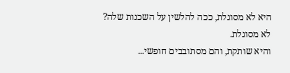היא לא מסוגלת, ככה להלשין על השכנות שלה?
לא מסוגלת.
והיא שותקת, והם מסתובבים חופשי...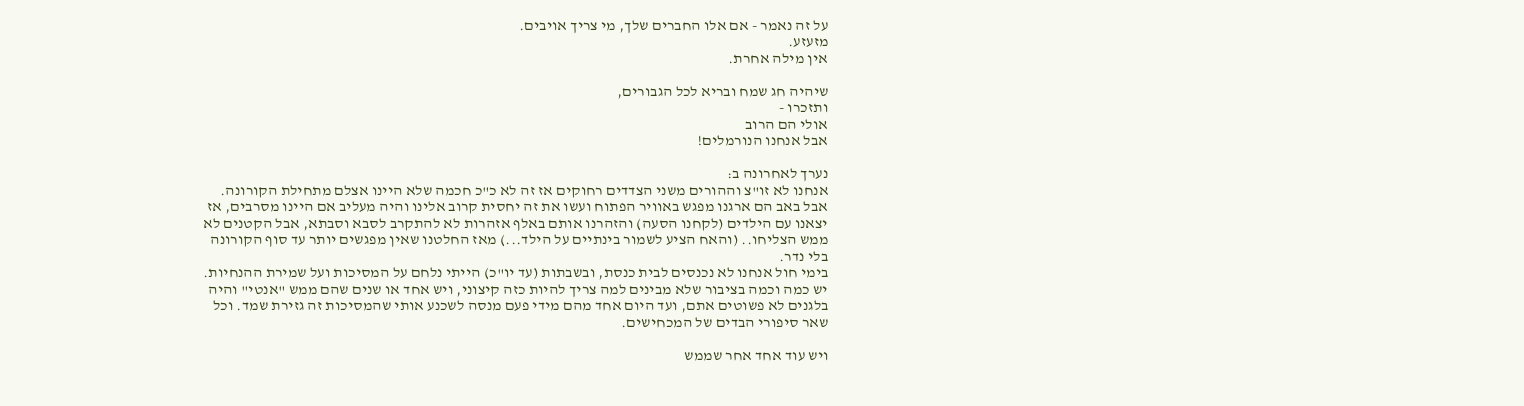על זה נאמר - אם אלו החברים שלך, מי צריך אויבים.
מזעזע.
אין מילה אחרת.

שיהיה חג שמח ובריא לכל הגבורים,
ותזכרו -
אולי הם הרוב
אבל אנחנו הנורמלים!

נערך לאחרונה ב:
אנחנו לא זו"צ וההורים משני הצדדים רחוקים אז זה לא כ"כ חכמה שלא היינו אצלם מתחילת הקורונה.
אבל באב הם ארגנו מפגש באוויר הפתוח ועשו את זה יחסית קרוב אלינו והיה מעליב אם היינו מסרבים, אז יצאנו עם הילדים (לקחנו הסעה) והזהרנו אותם באלף אזהרות לא להתקרב לסבא וסבתא, אבל הקטנים לא ממש הצליחו.. (והאח הציע לשמור בינתיים על הילד...) מאז החלטנו שאין מפגשים יותר עד סוף הקורונה בלי נדר.
בימי חול אנחנו לא נכנסים לבית כנסת, ובשבתות (עד יו"כ) הייתי נלחם על המסיכות ועל שמירת ההנחיות. יש כמה וכמה בציבור שלא מבינים למה צריך להיות כזה קיצוני, ויש אחד או שנים שהם ממש "אנטי" והיה בלגנים לא פשוטים אתם, ועד היום אחד מהם מידי פעם מנסה לשכנע אותי שהמסיכות זה גזירת שמד. וכל שאר סיפורי הבדים של המכחישים.

ויש עוד אחד אחר שממש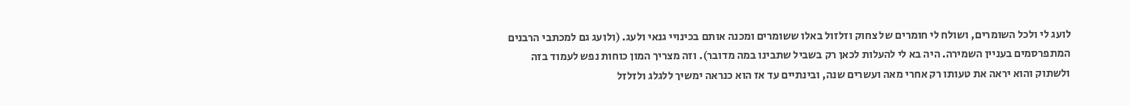לועג לי ולכל השומרים, ושולח לי חומרים של צחוק וזלזול באלו ששומרים ומכנה אותם בכינויי גנאי ולעג. (ולועג גם למכתבי הרבנים המתפרסמים בעניין השמירה. היה בא לי להעלות לכאן רק בשביל שתבינו במה מדובר). וזה מצריך המון כוחות נפש לעמוד בזה ולשתוק והוא יראה את טעותו רק אחרי מאה ועשרים שנה, ובינתיים עד אז הוא כנראה ימשיך ללגלג ולזלזל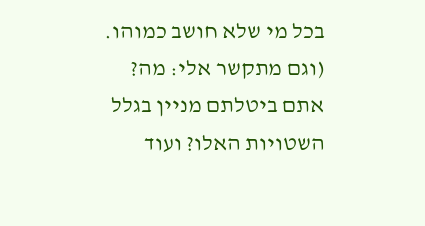בכל מי שלא חושב כמוהו.
(וגם מתקשר אלי: מה? אתם ביטלתם מניין בגלל השטויות האלו? ועוד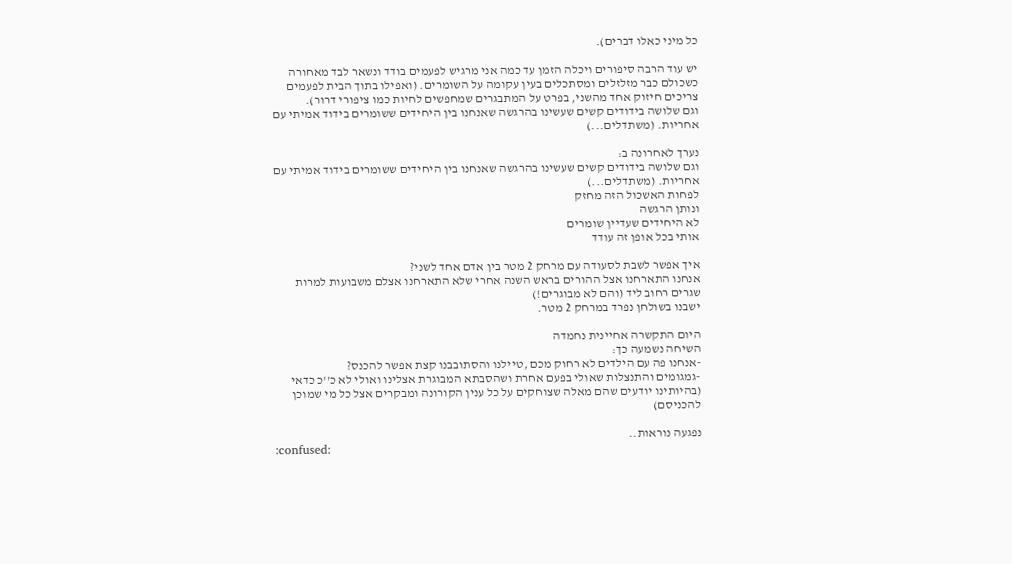כל מיני כאלו דברים).

יש עוד הרבה סיפורים ויכלה הזמן עד כמה אני מרגיש לפעמים בודד ונשאר לבד מאחורה כשכולם כבר מזלזלים ומסתכלים בעין עקומה על השומרים. (ואפילו בתוך הבית לפעמים צריכים חיזוק אחד מהשני, בפרט על המתבגרים שמחפשים לחיות כמו ציפורי דרור).
וגם שלושה בידודים קשים שעשינו בהרגשה שאנחנו בין היחידים ששומרים בידוד אמיתי עם אחריות. (משתדלים...)

נערך לאחרונה ב:
וגם שלושה בידודים קשים שעשינו בהרגשה שאנחנו בין היחידים ששומרים בידוד אמיתי עם אחריות. (משתדלים...)
לפחות האשכול הזה מחזק
ונותן הרגשה
לא היחידים שעדיין שומרים
אותי בכל אופן זה עודד

איך אפשר לשבת לסעודה עם מרחק 2 מטר בין אדם אחד לשני?
אנחנו התארחנו אצל ההורים בראש השנה אחרי שלא התארחנו אצלם משבועות למרות שגרים רחוב ליד (והם לא מבוגרים!)
ישבנו בשולחן נפרד במרחק 2 מטר.

היום התקשרה אחיינית נחמדה
השיחה נשמעה כך:
-אנחנו פה עם הילדים לא רחוק מכם ,טיילנו והסתובבנו קצת אפשר להכנס?
-גמגומים והתנצלות שאולי בפעם אחרת ושהסבתא המבוגרת אצלינו ואולי לא כ''כ כדאי (בהיותינו יודעים שהם מאלה שצוחקים על כל ענין הקורונה ומבקרים אצל כל מי שמוכן להכניסם)

נפגעה נוראות..
:confused: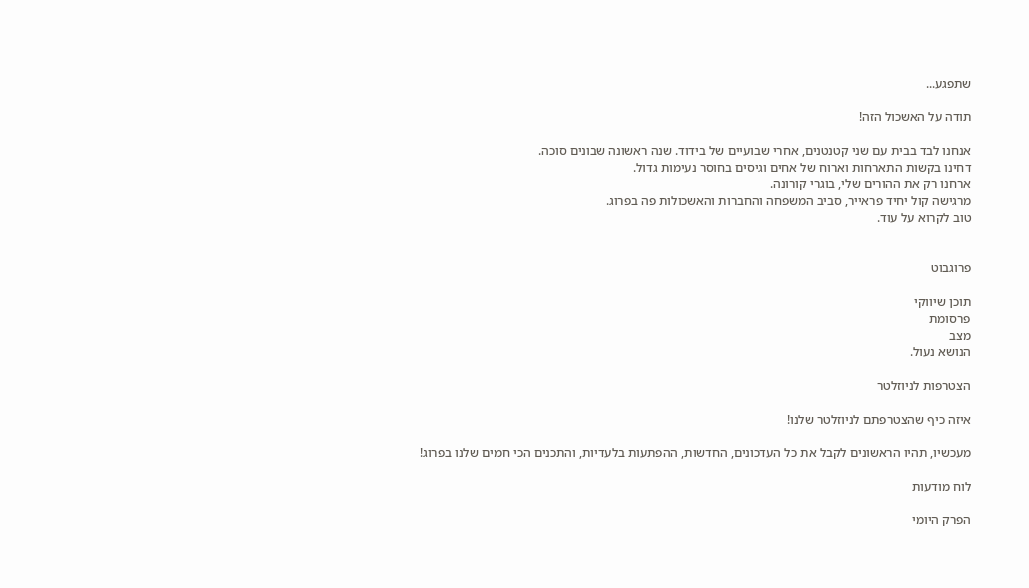שתפגע...

תודה על האשכול הזה!

אנחנו לבד בבית עם שני קטנטנים, אחרי שבועיים של בידוד. שנה ראשונה שבונים סוכה.
דחינו בקשות התארחות וארוח של אחים וגיסים בחוסר נעימות גדול.
ארחנו רק את ההורים שלי, בוגרי קורונה.
מרגישה קול יחיד פראייר, סביב המשפחה והחברות והאשכולות פה בפרוג.
טוב לקרוא על עוד.


פרוגבוט

תוכן שיווקי
פרסומת
מצב
הנושא נעול.

הצטרפות לניוזלטר

איזה כיף שהצטרפתם לניוזלטר שלנו!

מעכשיו, תהיו הראשונים לקבל את כל העדכונים, החדשות, ההפתעות בלעדיות, והתכנים הכי חמים שלנו בפרוג!

לוח מודעות

הפרק היומי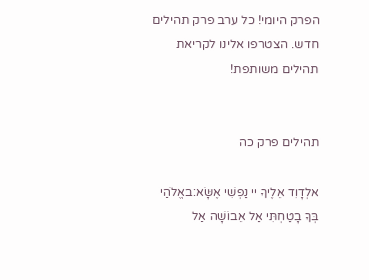הפרק היומי! כל ערב פרק תהילים חדש. הצטרפו אלינו לקריאת תהילים משותפת!


תהילים פרק כה

אלְדָוִד אֵלֶיךָ יי נַפְשִׁי אֶשָּׂא:באֱלֹהַי בְּךָ בָטַחְתִּי אַל אֵבוֹשָׁה אַל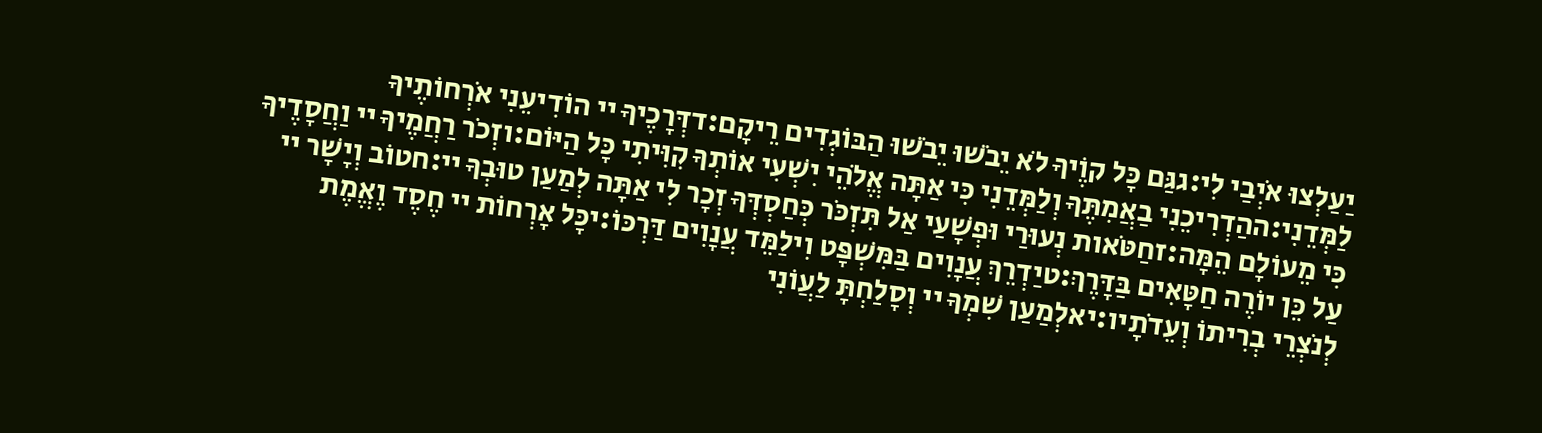יַעַלְצוּ אֹיְבַי לִי:גגַּם כָּל קוֶֹיךָ לֹא יֵבֹשׁוּ יֵבֹשׁוּ הַבּוֹגְדִים רֵיקָם:דדְּרָכֶיךָ יי הוֹדִיעֵנִי אֹרְחוֹתֶיךָ לַמְּדֵנִי:ההַדְרִיכֵנִי בַאֲמִתֶּךָ וְלַמְּדֵנִי כִּי אַתָּה אֱלֹהֵי יִשְׁעִי אוֹתְךָ קִוִּיתִי כָּל הַיּוֹם:וזְכֹר רַחֲמֶיךָ יי וַחֲסָדֶיךָ כִּי מֵעוֹלָם הֵמָּה:זחַטֹּאות נְעוּרַי וּפְשָׁעַי אַל תִּזְכֹּר כְּחַסְדְּךָ זְכָר לִי אַתָּה לְמַעַן טוּבְךָ יי:חטוֹב וְיָשָׁר יי עַל כֵּן יוֹרֶה חַטָּאִים בַּדָּרֶךְ:טיַדְרֵךְ עֲנָוִים בַּמִּשְׁפָּט וִילַמֵּד עֲנָוִים דַּרְכּוֹ:יכָּל אָרְחוֹת יי חֶסֶד וֶאֱמֶת לְנֹצְרֵי בְרִיתוֹ וְעֵדֹתָיו:יאלְמַעַן שִׁמְךָ יי וְסָלַחְתָּ לַעֲוֹנִי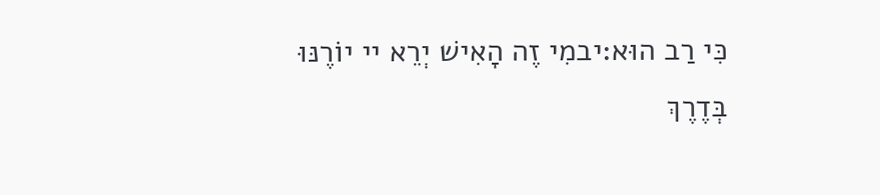כִּי רַב הוּא:יבמִי זֶה הָאִישׁ יְרֵא יי יוֹרֶנּוּ בְּדֶרֶךְ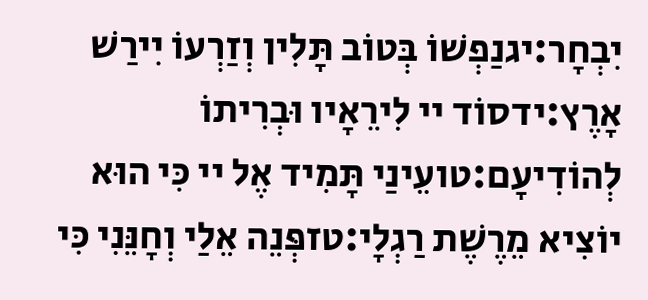יִבְחָר:יגנַפְשׁוֹ בְּטוֹב תָּלִין וְזַרְעוֹ יִירַשׁ אָרֶץ:ידסוֹד יי לִירֵאָיו וּבְרִיתוֹ לְהוֹדִיעָם:טועֵינַי תָּמִיד אֶל יי כִּי הוּא יוֹצִיא מֵרֶשֶׁת רַגְלָי:טזפְּנֵה אֵלַי וְחָנֵּנִי כִּי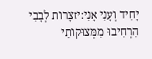יָחִיד וְעָנִי אָנִי:יזצָרוֹת לְבָבִי הִרְחִיבוּ מִמְּצוּקוֹתַי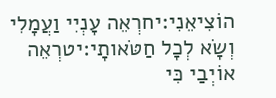הוֹצִיאֵנִי:יחרְאֵה עָנְיִי וַעֲמָלִי וְשָׂא לְכָל חַטֹּאותָי:יטרְאֵה אוֹיְבַי כִּי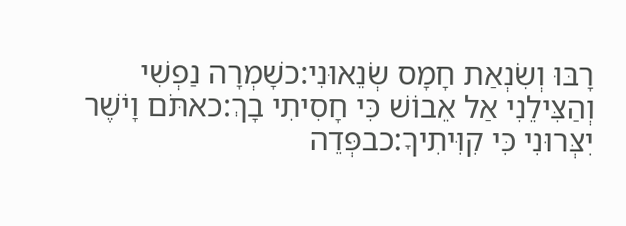רָבּוּ וְשִׂנְאַת חָמָס שְׂנֵאוּנִי:כשָׁמְרָה נַפְשִׁי וְהַצִּילֵנִי אַל אֵבוֹשׁ כִּי חָסִיתִי בָךְ:כאתֹּם וָיֹשֶׁר יִצְּרוּנִי כִּי קִוִּיתִיךָ:כבפְּדֵה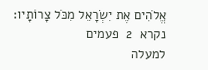אֱלֹהִים אֶת יִשְׂרָאֵל מִכֹּל צָרוֹתָיו:
נקרא  2  פעמים
למעלה